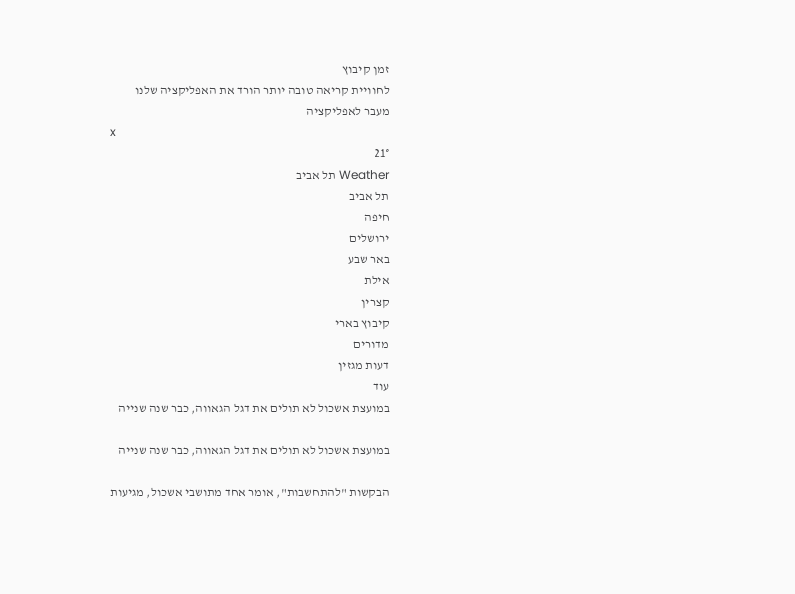זמן קיבוץ
לחוויית קריאה טובה יותר הורד את האפליקציה שלנו
מעבר לאפליקציה
x
21°
Weather תל אביב
תל אביב
חיפה
ירושלים
באר שבע
אילת
קצרין
קיבוץ בארי
מדורים
דעות מגזין
עוד
במועצת אשכול לא תולים את דגל הגאווה, כבר שנה שנייה

במועצת אשכול לא תולים את דגל הגאווה, כבר שנה שנייה

הבקשות "להתחשבות", אומר אחד מתושבי אשכול, מגיעות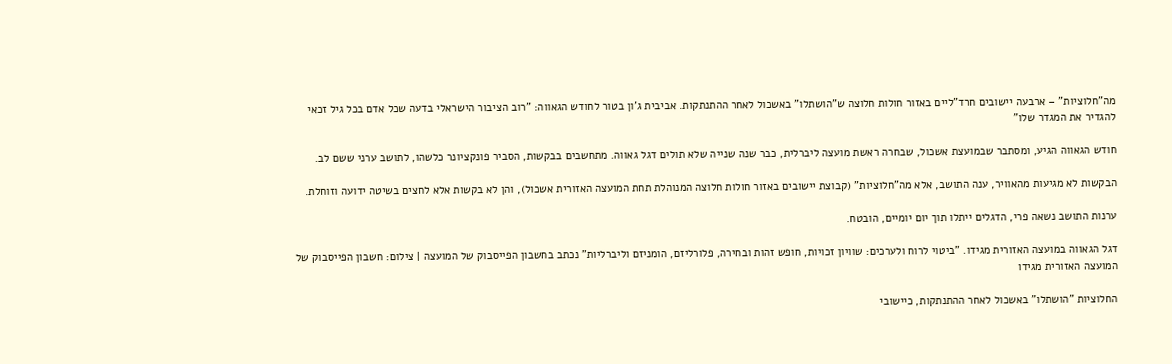מה"חלוציות" – ארבעה יישובים חרד"ליים באזור חולות חלוצה ש"הושתלו" באשכול לאחר ההתנתקות. אביבית ג'ון בטור לחודש הגאווה: "רוב הציבור הישראלי בדעה שכל אדם בכל גיל זכאי להגדיר את המגדר שלו"

חודש הגאווה הגיע, ומסתבר שבמועצת אשכול, שבחרה ראשת מועצה ליברלית, כבר שנה שנייה שלא תולים דגל גאווה. מתחשבים בבקשות, הסביר פונקציונר כלשהו, לתושב ערני ששם לב.

הבקשות לא מגיעות מהאוויר, ענה התושב, אלא מה"חלוציות" (קבוצת יישובים באזור חולות חלוצה המנוהלת תחת המועצה האזורית אשכול), והן לא בקשות אלא לחצים בשיטה ידועה וזוחלת.

ערנות התושב נשאה פרי, הדגלים ייתלו תוך יום יומיים, הובטח.

דגל הגאווה במועצה האזורית מגידו. "ביטוי לרוח ולערכים: שוויון זכויות, חופש זהות ובחירה, פלורליזם, הומניזם וליברליות" נכתב בחשבון הפייסבוק של המועצה | צילום: חשבון הפייסבוק של המועצה האזורית מגידו

החלוציות "הושתלו" באשכול לאחר ההתנתקות, כיישובי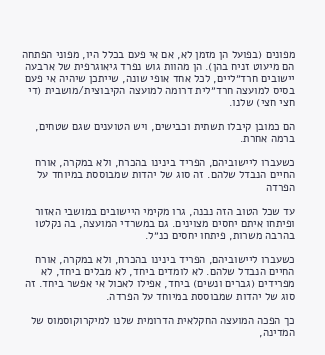מפונים (בפועל הן מזמן לא, אם אי פעם בכלל היו, מפוני הפתחה הם מיעוט זניח בהן). הן מהוות גוש נפרד גיאוגרפית של ארבעה יישובים חרד״ליים, לכל אחד אופי שונה, שייתכן שיהיה אי פעם בסיס למועצה חרד״לית דרומה למועצה הקיבוצית/מושבית (די חצי חצי) שלנו.

הם כמובן קיבלו תשתית וכבישים, ויש הטוענים שגם שטחים, ברמה אחרת.

כשעברו ליישוביהם, הפריד בינינו בהכרח, ולא במקרה, אורח החיים הנבדל שלהם. זה סוג של יהדות שמבוססת במיוחד על הפרדה

עד שכל הטוב הזה נבנה, גרו מקימי היישובים במושבי האזור ופיתחו איתם יחסים מצוינים. גם במשרדי המועצה, בה נקלטו בהרבה משרות, פיתחו יחסים כנ״ל.

כשעברו ליישוביהם, הפריד בינינו בהכרח, ולא במקרה, אורח החיים הנבדל שלהם. לא לומדים ביחד, לא מבלים ביחד, לא מפרידים (גברים ונשים) ביחד, אפילו לאכול אי אפשר ביחד. זה סוג של יהדות שמבוססת במיוחד על הפרדה.

כך הפכה המועצה החקלאית הדרומית שלנו למיקרוקוסמוס של המדינה,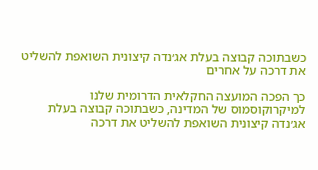כשבתוכה קבוצה בעלת אג׳נדה קיצונית השואפת להשליט את דרכה על אחרים

כך הפכה המועצה החקלאית הדרומית שלנו למיקרוקוסמוס של המדינה, כשבתוכה קבוצה בעלת אג׳נדה קיצונית השואפת להשליט את דרכה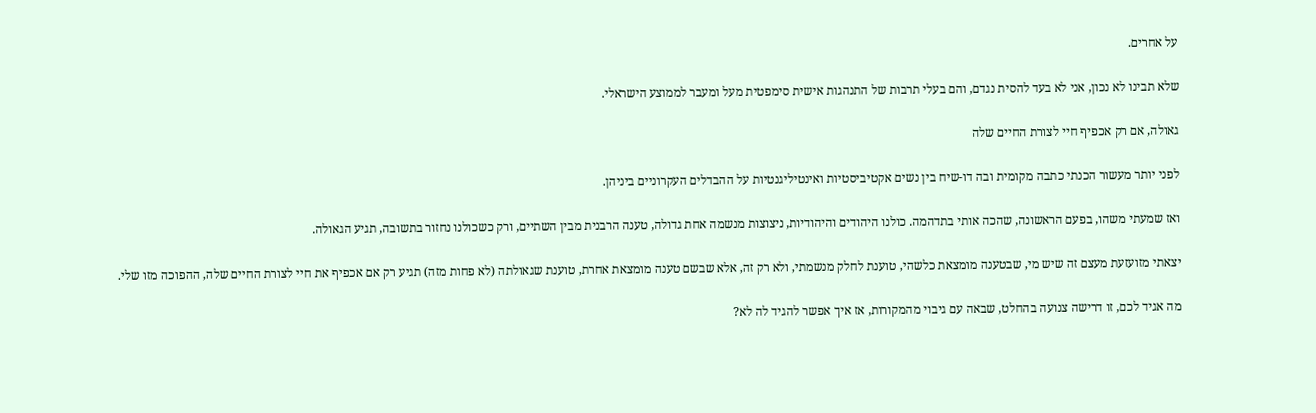על אחרים.

שלא תבינו לא נכון, אני לא בעד להסית נגדם, והם בעלי תרבות של התנהגות אישית סימפטית מעל ומעבר לממוצע הישראלי.

גאולה, אם רק אכפיף חיי לצורת החיים שלה

לפני יותר מעשור הכנתי כתבה מקומית ובה דו-שיח בין נשים אקטיביסטיות ואינטיליגנטיות על ההבדלים העקרוניים ביניהן.

ואז שמעתי משהו, בפעם הראשונה, שהכה אותי בתדהמה. כולנו היהודים והיהודיות, ניצוצות מנשמה אחת גדולה, טענה הרבנית מבין השתיים, ורק כשכולנו נחזור בתשובה, תגיע הגאולה.

יצאתי מזועזעת מעצם זה שיש מי, שבטענה מומצאת כלשהי, טוענת לחלק מנשמתי, ולא רק זה, אלא שבשם טענה מומצאת אחרת, טוענת שגאולתה (לא פחות מזה) תגיע רק אם אכפיף את חיי לצורת החיים שלה, ההפוכה מזו שלי.

מה אגיד לכם, זו דרישה צנועה בהחלט, שבאה עם גיבוי מהמקורות, אז איך אפשר להגיד לה לא?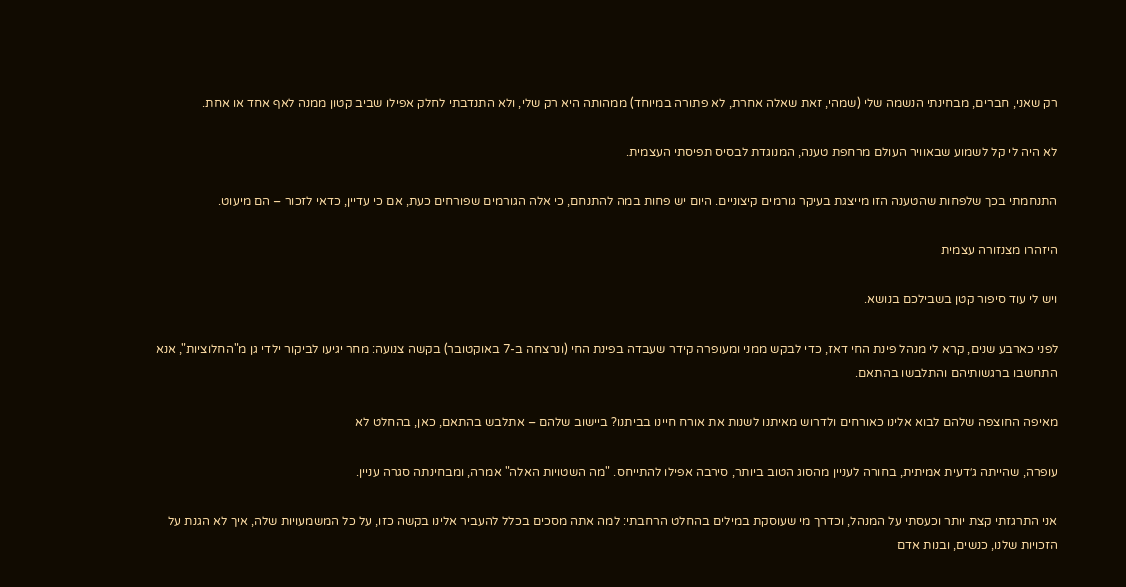רק שאני, חברים, מבחינתי הנשמה שלי (שמהי, זאת שאלה אחרת, לא פתורה במיוחד) ממהותה היא רק שלי, ולא התנדבתי לחלק אפילו שביב קטון ממנה לאף אחד או אחת.

לא היה לי קל לשמוע שבאוויר העולם מרחפת טענה, המנוגדת לבסיס תפיסתי העצמית.

התנחמתי בכך שלפחות שהטענה הזו מייצגת בעיקר גורמים קיצוניים. היום יש פחות במה להתנחם, כי אלה הגורמים שפורחים כעת, אם כי עדיין, כדאי לזכור – הם מיעוט.

היזהרו מצנזורה עצמית

ויש לי עוד סיפור קטן בשבילכם בנושא.

לפני כארבע שנים, קרא לי מנהל פינת החי דאז, כדי לבקש ממני ומעופרה קידר שעבדה בפינת החי (ונרצחה ב-7 באוקטובר) בקשה צנועה: מחר יגיעו לביקור ילדי גן מ"החלוציות", אנא התחשבו ברגשותיהם והתלבשו בהתאם.

מאיפה החוצפה שלהם לבוא אלינו כאורחים ולדרוש מאיתנו לשנות את אורח חיינו בביתנו? ביישוב שלהם – אתלבש בהתאם, כאן, בהחלט לא

עופרה, שהייתה ג׳דעית אמיתית, בחורה לעניין מהסוג הטוב ביותר, סירבה אפילו להתייחס. "מה השטויות האלה" אמרה, ומבחינתה סגרה עניין.

אני התרגזתי קצת יותר וכעסתי על המנהל, וכדרך מי שעוסקת במילים בהחלט הרחבתי: למה אתה מסכים בכלל להעביר אלינו בקשה כזו, על כל המשמעויות שלה, איך לא הגנת על הזכויות שלנו, כנשים, ובנות אדם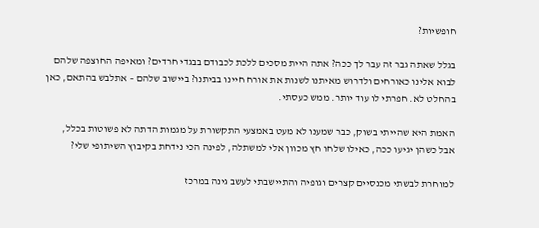חופשיות?

בגלל שאתה גבר זה עבר לך ככה? אתה היית מסכים ללכת לכבודם בבגדי חרדים? ומאיפה החוצפה שלהם לבוא אלינו כאורחים ולדרוש מאיתנו לשנות את אורח חיינו בביתנו? ביישוב שלהם – אתלבש בהתאם, כאן בהחלט לא. חפרתי לו עוד יותר. ממש כעסתי.

האמת היא שהייתי בשוק, כבר שמענו לא מעט באמצעי התקשורת על מגמות הדתה לא פשוטות בכלל, אבל כשהן יגיעו ככה, כאילו שלחו חץ מכוון אלי למשתלה, לפינה הכי נידחת בקיבוץ השיתופי שלי?

למוחרת לבשתי מכנסיים קצרים וגופיה והתיישבתי לעשב גינה במרכז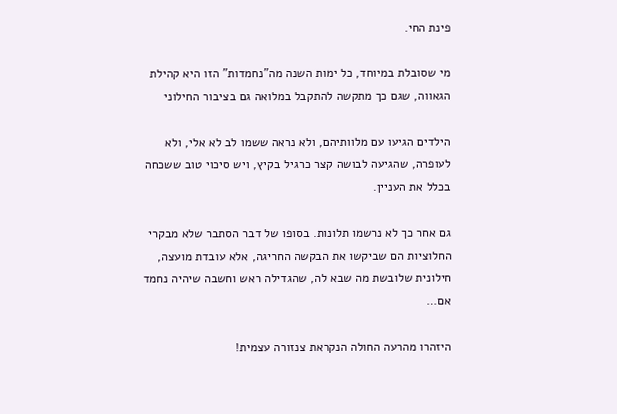פינת החי.

מי שסובלת במיוחד, כל ימות השנה מה"נחמדות" הזו היא קהילת הגאווה, שגם כך מתקשה להתקבל במלואה גם בציבור החילוני

הילדים הגיעו עם מלוותיהם, ולא נראה ששמו לב לא אלי, ולא לעופרה, שהגיעה לבושה קצר כרגיל בקיץ, ויש סיכוי טוב ששכחה בכלל את העניין.

גם אחר כך לא נרשמו תלונות. בסופו של דבר הסתבר שלא מבקרי החלוציות הם שביקשו את הבקשה החריגה, אלא עובדת מועצה, חילונית שלובשת מה שבא לה, שהגדילה ראש וחשבה שיהיה נחמד אם…

היזהרו מהרעה החולה הנקראת צנזורה עצמית!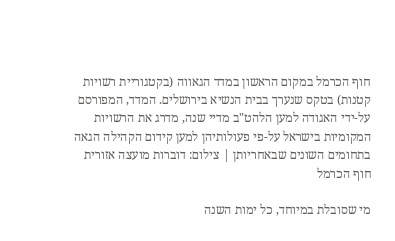חוף הכרמל במקום הראשון במדד הגאווה (בקטגוריית רשויות קטנות) בטקס שנערך בבית הנשיא בירושלים. המדד, המפורסם על-ידי האגודה למען הלהט"ב מדיי שנה, מדרג את הרשויות המקומיות בישראל על-פי פעולותיהן למען קידום הקהילה הגאה בתחומים השונים שבאחריותן | צילום: דוברות מועצה אזורית חוף הכרמל

מי שסובלת במיוחד, כל ימות השנה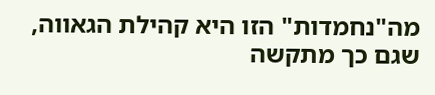מה"נחמדות" הזו היא קהילת הגאווה, שגם כך מתקשה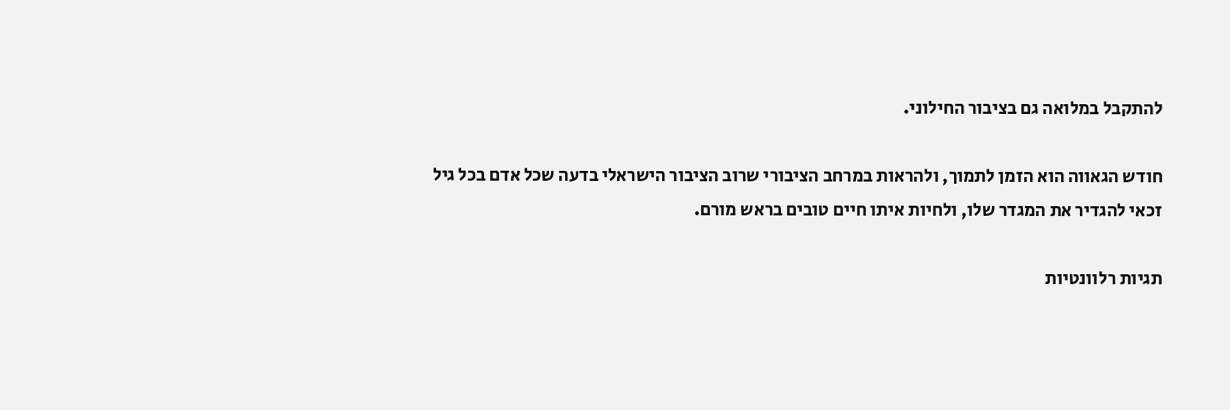להתקבל במלואה גם בציבור החילוני.

חודש הגאווה הוא הזמן לתמוך, ולהראות במרחב הציבורי שרוב הציבור הישראלי בדעה שכל אדם בכל גיל זכאי להגדיר את המגדר שלו, ולחיות איתו חיים טובים בראש מורם.

תגיות רלוונטיות